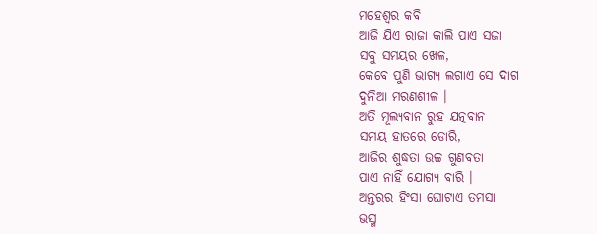ମହେଶ୍ୱର କବି
ଆଜି ଯିଏ ରାଜା କାଲି ପାଏ ସଜା
ସବୁ ସମୟର ଖେଳ,
କେବେ ପୁଣି ଭାଗ୍ଯ ଲଗାଏ ସେ ଦାଗ
ଦୁନିଆ ମରଣଶୀଳ ।
ଅତି ମୂଲ୍ଯବାନ ରୁହ ଯତ୍ନବାନ
ସମୟ ହାତରେ ଡୋରି,
ଆଜିର ଶୁଦ୍ଧତା ଉଚ୍ଚ ଗୁଣବତା
ପାଏ ନାହିଁ ଯୋଗ୍ଯ ବାରି ।
ଅନ୍ତରର ହିଂସା ଘୋଟାଏ ତମସା
ଭସ୍ମ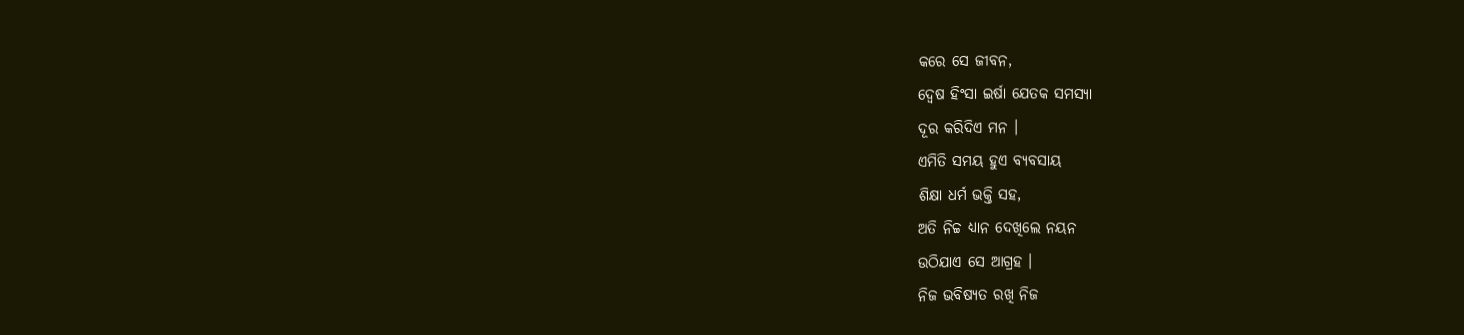କରେ ସେ ଜୀବନ,
ଦ୍ବେଷ ହିଂସା ଇର୍ଷା ଯେତକ ସମସ୍ଯା
ଦୂର କରିଦିଏ ମନ ।
ଏମିତି ସମୟ ହୁଏ ବ୍ଯବସାୟ
ଶିକ୍ଷା ଧର୍ମ ଭକ୍ତି ସହ,
ଅତି ନିଚ୍ଚ ଧ୍ଯାନ ଦେଖିଲେ ନୟନ
ଉଠିଯାଏ ସେ ଆଗ୍ରହ ।
ନିଜ ଭବିଷ୍ୟତ ରଖି ନିଜ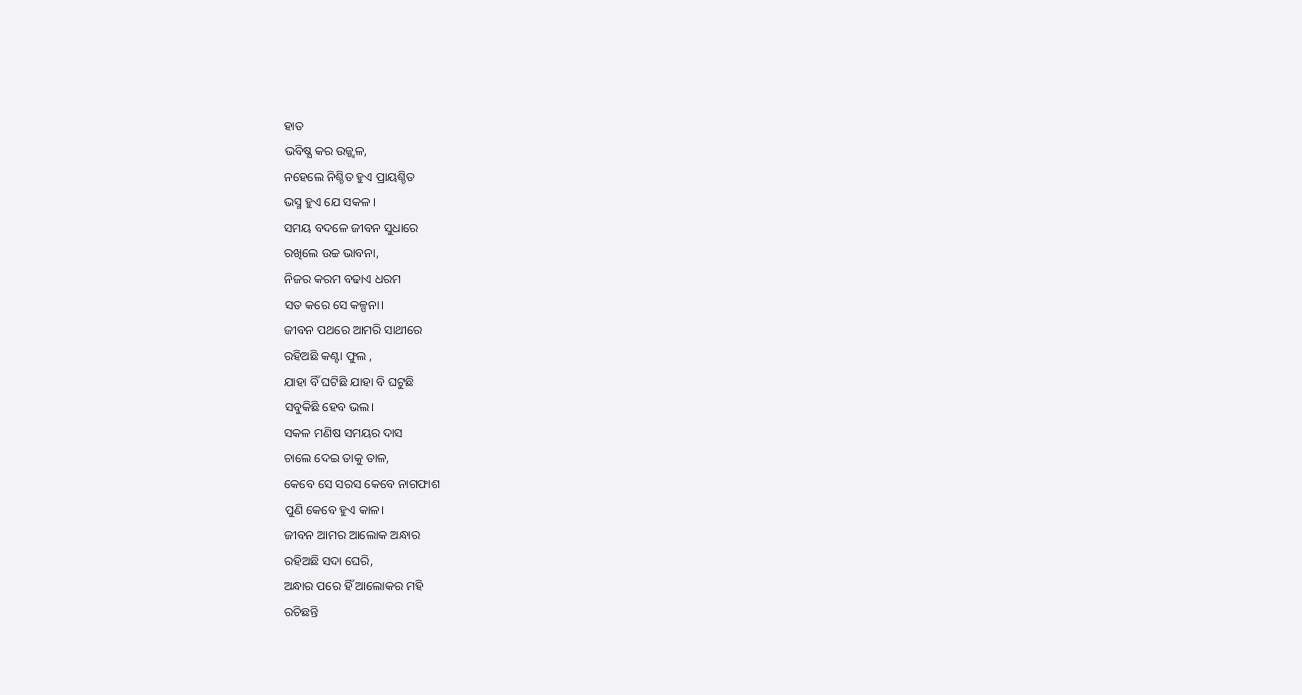ହାତ
ଭବିଷ୍ଯ କର ଉଜ୍ଜ୍ବଳ,
ନହେଲେ ନିଶ୍ଚିତ ହୁଏ ପ୍ରାୟଶ୍ଚିତ
ଭସ୍ମ ହୁଏ ଯେ ସକଳ ।
ସମୟ ବଦଳେ ଜୀବନ ସୁଧାରେ
ରଖିଲେ ଉଚ୍ଚ ଭାବନା,
ନିଜର କରମ ବଢାଏ ଧରମ
ସତ କରେ ସେ କଳ୍ପନା।
ଜୀବନ ପଥରେ ଆମରି ସାଥୀରେ
ରହିଅଛି କଣ୍ଟା ଫୁଲ ,
ଯାହା ବିଁ ଘଟିଛି ଯାହା ବି ଘଟୁଛି
ସବୁକିଛି ହେବ ଭଲ।
ସକଳ ମଣିଷ ସମୟର ଦାସ
ଚାଲେ ଦେଇ ତାକୁ ତାଳ,
କେବେ ସେ ସରସ କେବେ ନାଗଫାଶ
ପୁଣି କେବେ ହୁଏ କାଳ।
ଜୀବନ ଆମର ଆଲୋକ ଅନ୍ଧାର
ରହିଅଛି ସଦା ଘେରି,
ଅନ୍ଧାର ପରେ ହିଁ ଆଲୋକର ମହି
ରଚିଛନ୍ତି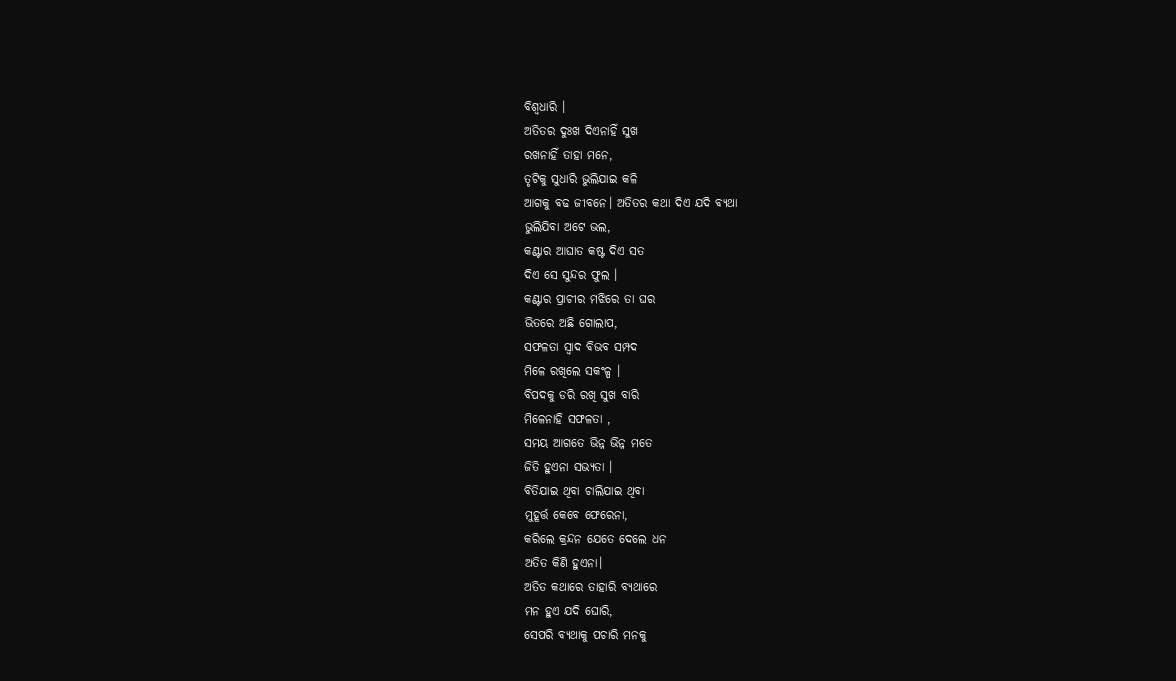ବିଶ୍ବଧାରି ।
ଅତିତର ଦୁଃଖ ଦିଏନାହିଁ ସୁଖ
ରଖନାହିଁ ତାହା ମନେ,
ତୃଟିକୁ ସୁଧାରି ଭୁଲିଯାଇ କଳି
ଆଗକୁ ବଢ ଜୀବନେ। ଅତିତର କଥା ଦିଏ ଯଦି ବ୍ଯଥା
ଭୁଲିଯିବା ଅଟେ ଭଲ,
କଣ୍ଟାର ଆଘାତ କଷ୍ଟ ଦିଏ ସତ
ଦିଏ ସେ ସୁନ୍ଦର ଫୁଲ ।
କଣ୍ଟାର ପ୍ରାଚୀର ମଝିରେ ତା ଘର
ଭିତରେ ଅଛି ଗୋଲାପ,
ସଫଳତା ସ୍ବାଦ ବିଭବ ସମ୍ପଦ
ମିଳେ ରଖିଲେ ସକଂଳ୍ପ ।
ବିପଦକୁ ଡରି ରଖି ସୁଖ ବାରି
ମିଳେନାହି ସଫଳତା ,
ସମୟ ଆଗତେ ଭିନ୍ନ ଭିନ୍ନ ମତେ
ଜିତି ହୁଏନା ସଭ୍ଯତା ।
ବିତିଯାଇ ଥିବା ଚାଲିଯାଇ ଥିବା
ମୁହୂର୍ତ୍ତ କେବେ ଫେରେନା,
କରିଲେ କ୍ରନ୍ଦନ ଯେତେ ଦେଲେ ଧନ
ଅତିତ କିଣି ହୁଏନା।
ଅତିତ କଥାରେ ତାହାରି ବ୍ଯଥାରେ
ମନ ହୁଏ ଯଦି ଘୋରି,
ସେପରି ବ୍ଯଥାକୁ ପଚାରି ମନକୁ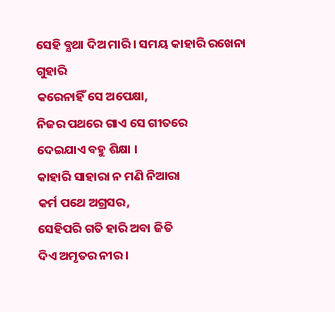ସେହି ବ୍ଯଥା ଦିଅ ମାରି । ସମୟ କାହାରି ରଖେନା ଗୁହାରି
କରେନାହିଁ ସେ ଅପେକ୍ଷା,
ନିଜର ପଥରେ ଗାଏ ସେ ଗୀତରେ
ଦେଇଯାଏ ବହୁ ଶିକ୍ଷା ।
କାହାରି ସାହାରା ନ ମଣି ନିଆରା
କର୍ମ ପଥେ ଅଗ୍ରସର,
ସେହିପରି ଗତି ହାରି ଅବା ଜିତି
ଦିଏ ଅମୃତର ନୀର ।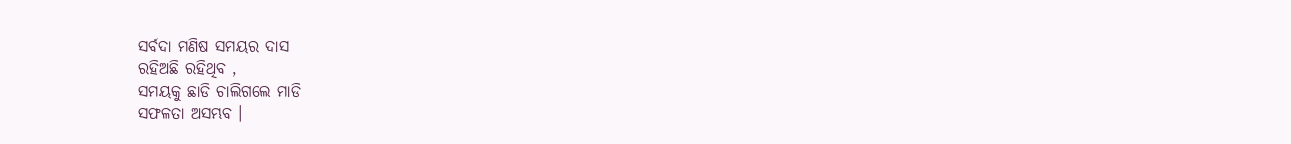ସର୍ବଦା ମଣିଷ ସମୟର ଦାସ
ରହିଅଛି ରହିଥିବ ,
ସମୟକୁ ଛାଡି ଚାଲିଗଲେ ମାଡି
ସଫଳତା ଅସମ୍ଭବ ।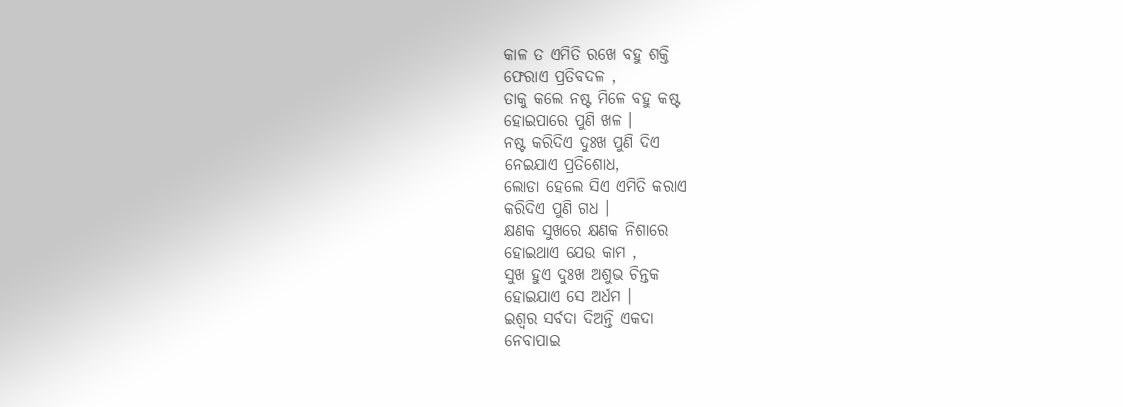କାଳ ତ ଏମିତି ରଖେ ବହୁ ଶକ୍ତି
ଫେରାଏ ପ୍ରତିବଦଳ ,
ତାକୁ କଲେ ନଷ୍ଟ ମିଳେ ବହୁ କଷ୍ଟ
ହୋଇପାରେ ପୁଣି ଖଳ ।
ନଷ୍ଟ କରିଦିଏ ଦୁଃଖ ପୁଣି ଦିଏ
ନେଇଯାଏ ପ୍ରତିଶୋଧ,
ଲୋଡା ହେଲେ ସିଏ ଏମିତି କରାଏ
କରିଦିଏ ପୁଣି ଗଧ ।
କ୍ଷଣକ ସୁଖରେ କ୍ଷଣକ ନିଶାରେ
ହୋଇଥାଏ ଯେଉ କାମ ,
ସୁଖ ହୁଏ ଦୁଃଖ ଅଶୁଭ ଚିନ୍ତକ
ହୋଇଯାଏ ସେ ଅର୍ଧମ ।
ଇଶ୍ବର ସର୍ବଦା ଦିଅନ୍ତି ଏକଦା
ନେବାପାଇ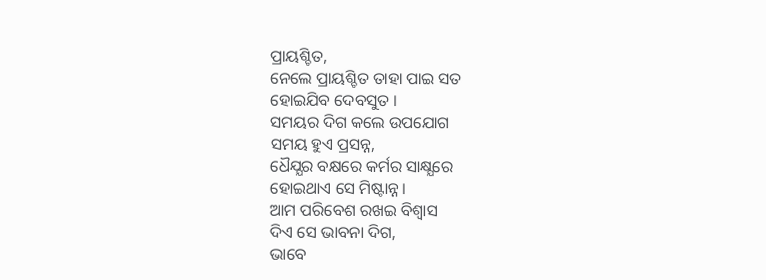ପ୍ରାୟଶ୍ଚିତ,
ନେଲେ ପ୍ରାୟଶ୍ଚିତ ତାହା ପାଇ ସତ
ହୋଇଯିବ ଦେବସୁତ ।
ସମୟର ଦିଗ କଲେ ଉପଯୋଗ
ସମୟ ହୁଏ ପ୍ରସନ୍ନ,
ଧୈଯ୍ଯର ବକ୍ଷରେ କର୍ମର ସାକ୍ଷ୍ଯରେ
ହୋଇଥାଏ ସେ ମିଷ୍ଟାନ୍ନ।
ଆମ ପରିବେଶ ରଖଇ ବିଶ୍ବାସ
ଦିଏ ସେ ଭାବନା ଦିଗ,
ଭାବେ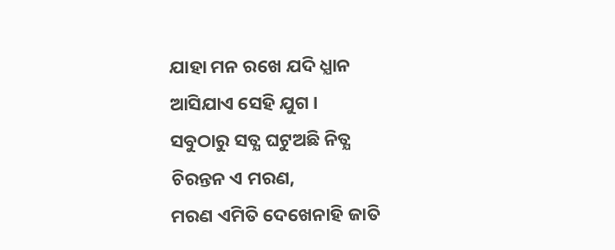ଯାହା ମନ ରଖେ ଯଦି ଧ୍ଯାନ
ଆସିଯାଏ ସେହି ଯୁଗ।
ସବୁଠାରୁ ସତ୍ଯ ଘଟୁଅଛି ନିତ୍ଯ
ଚିରନ୍ତନ ଏ ମରଣ,
ମରଣ ଏମିତି ଦେଖେନାହି ଜାତି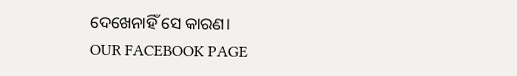ଦେଖେନାହିଁ ସେ କାରଣ।
OUR FACEBOOK PAGE